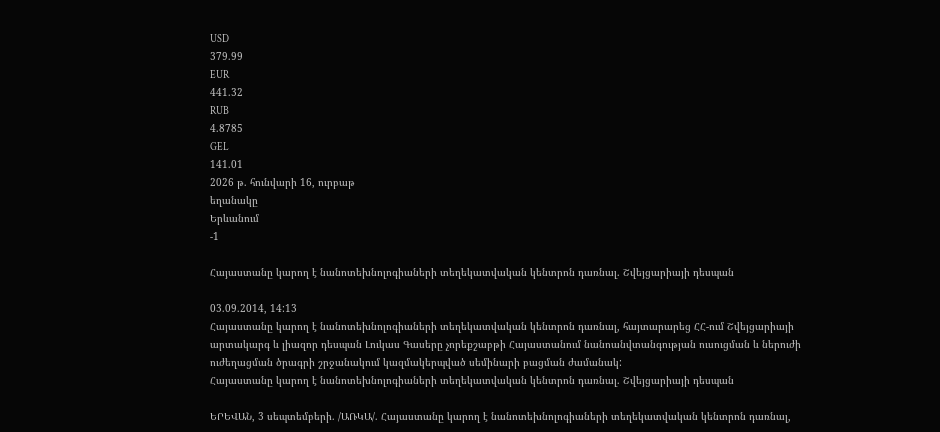USD
379.99
EUR
441.32
RUB
4.8785
GEL
141.01
2026 թ. հունվարի 16, ուրբաթ
եղանակը
Երևանում
-1

Հայաստանը կարող է նանոտեխնոլոգիաների տեղեկատվական կենտրոն դառնալ. Շվեյցարիայի դեսպան

03.09.2014, 14:13
Հայաստանը կարող է նանոտեխնոլոգիաների տեղեկատվական կենտրոն դառնալ, հայտարարեց ՀՀ-ում Շվեյցարիայի արտակարգ և լիազոր դեսպան Լուկաս Գասերը չորեքշաբթի Հայաստանում նանոանվտանգության ուսուցման և ներուժի ուժեղացման ծրագրի շրջանակում կազմակերպված սեմինարի բացման ժամանակ:
Հայաստանը կարող է նանոտեխնոլոգիաների տեղեկատվական կենտրոն դառնալ. Շվեյցարիայի դեսպան

ԵՐԵՎԱՆ, 3 սեպտեմբերի. /ԱՌԿԱ/. Հայաստանը կարող է նանոտեխնոլոգիաների տեղեկատվական կենտրոն դառնալ,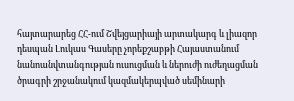հայտարարեց ՀՀ-ում Շվեյցարիայի արտակարգ և լիազոր դեսպան Լուկաս Գասերը չորեքշաբթի Հայաստանում նանոանվտանգության ուսուցման և ներուժի ուժեղացման ծրագրի շրջանակում կազմակերպված սեմինարի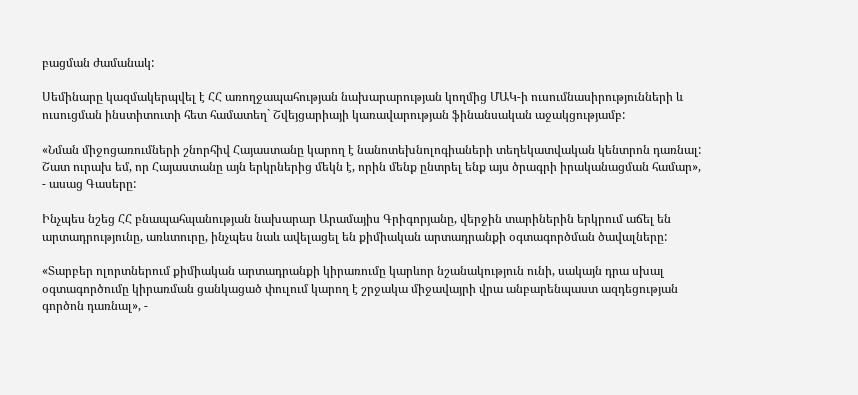բացման ժամանակ:

Սեմինարը կազմակերպվել է ՀՀ առողջապահության նախարարության կողմից ՄԱԿ-ի ուսումնասիրությունների և ուսուցման ինստիտուտի հետ համատեղ` Շվեյցարիայի կառավարության ֆինանսական աջակցությամբ:

«Նման միջոցառումների շնորհիվ Հայաստանը կարող է նանոտեխնոլոգիաների տեղեկատվական կենտրոն դառնալ: Շատ ուրախ եմ, որ Հայաստանը այն երկրներից մեկն է, որին մենք ընտրել ենք այս ծրագրի իրականացման համար», - ասաց Գասերը:

Ինչպես նշեց ՀՀ բնապահպանության նախարար Արամայիս Գրիգորյանը, վերջին տարիներին երկրում աճել են արտադրությունը, առևտուրը, ինչպես նաև ավելացել են քիմիական արտադրանքի օգտագործման ծավալները:

«Տարբեր ոլորտներում քիմիական արտադրանքի կիրառումը կարևոր նշանակություն ունի, սակայն դրա սխալ օգտագործումը կիրառման ցանկացած փուլում կարող է շրջակա միջավայրի վրա անբարենպաստ ազդեցության գործոն դառնալ», -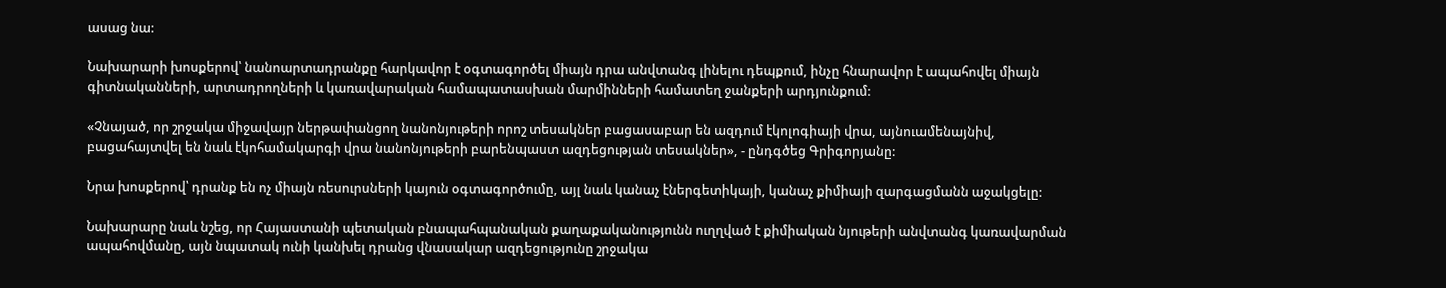ասաց նա:

Նախարարի խոսքերով՝ նանոարտադրանքը հարկավոր է օգտագործել միայն դրա անվտանգ լինելու դեպքում, ինչը հնարավոր է ապահովել միայն գիտնականների, արտադրողների և կառավարական համապատասխան մարմինների համատեղ ջանքերի արդյունքում:

«Չնայած, որ շրջակա միջավայր ներթափանցող նանոնյութերի որոշ տեսակներ բացասաբար են ազդում էկոլոգիայի վրա, այնուամենայնիվ, բացահայտվել են նաև էկոհամակարգի վրա նանոնյութերի բարենպաստ ազդեցության տեսակներ», - ընդգծեց Գրիգորյանը:

Նրա խոսքերով՝ դրանք են ոչ միայն ռեսուրսների կայուն օգտագործումը, այլ նաև կանաչ էներգետիկայի, կանաչ քիմիայի զարգացմանն աջակցելը:

Նախարարը նաև նշեց, որ Հայաստանի պետական բնապահպանական քաղաքականությունն ուղղված է քիմիական նյութերի անվտանգ կառավարման ապահովմանը, այն նպատակ ունի կանխել դրանց վնասակար ազդեցությունը շրջակա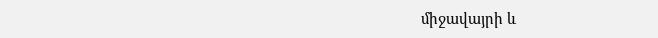միջավայրի և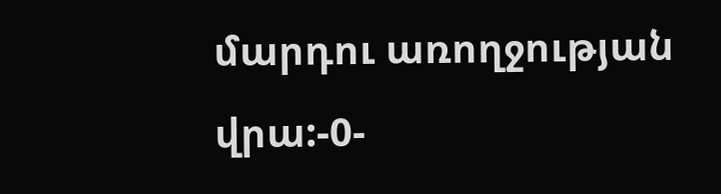մարդու առողջության վրա:-0-